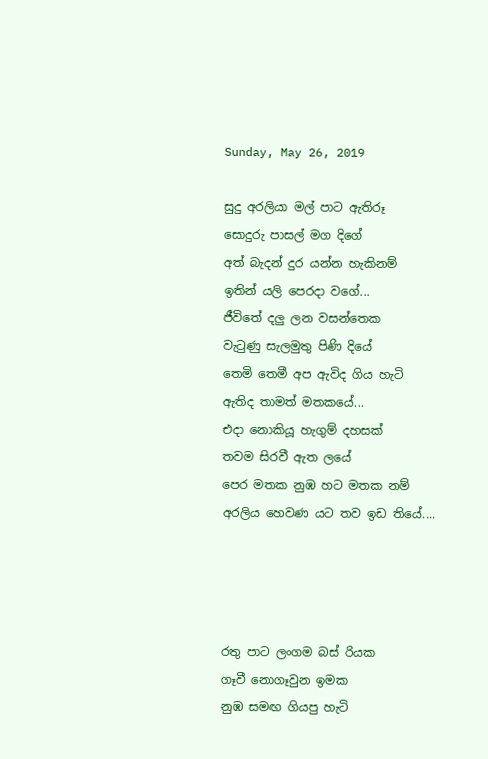Sunday, May 26, 2019

සුදු අරලියා මල් පාට ඇතිරූ
සොදුරු පාසල් මග දිගේ
අත් බැදන් දුර යන්න හැකිනම්
ඉතින් යලි පෙරදා වගේ...
ජීවිතේ දලු ලන වසන්තෙක
වැටුණු සැලමුතු පිණි දියේ
තෙමි තෙමී අප ඇවිද ගිය හැටි
ඇතිද තාමත් මතකයේ...
එදා නොකියූ හැගුම් දහසක්
තවම සිරවී ඇත ලයේ
පෙර මතක නුඹ හට මතක නම්
අරලිය හෙවණ යට තව ඉඩ තියේ....




රතු පාට ලංගම බස් රියක
ගෑවී නොගෑවුන ඉමක
නුඹ සමඟ ගියපු හැටි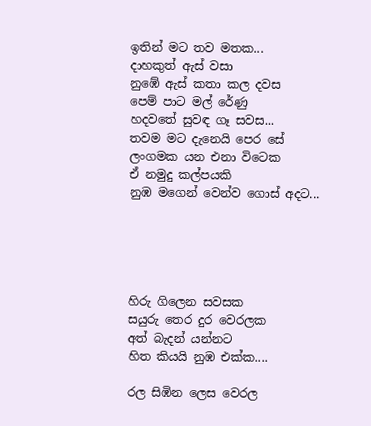ඉතින් මට තව මතක...
දාහකුත් ඇස් වසා
නුඹේ ඇස් කතා කල දවස
පෙම් පාට මල් රේණු
හදවතේ සුවඳ ගෑ සවස...
තවම මට දැනෙයි පෙර සේ
ලංගමක යන එනා විටෙක
ඒ නමුදු කල්පයකි
නුඹ මගෙන් වෙන්ව ගොස් අදට...





හිරු ගිලෙන සවසක
සයුරු තෙර දුර වෙරලක
අත් බැදන් යන්නට
හිත කියයි නුඹ එක්ක....

රල සිඹින ලෙස වෙරල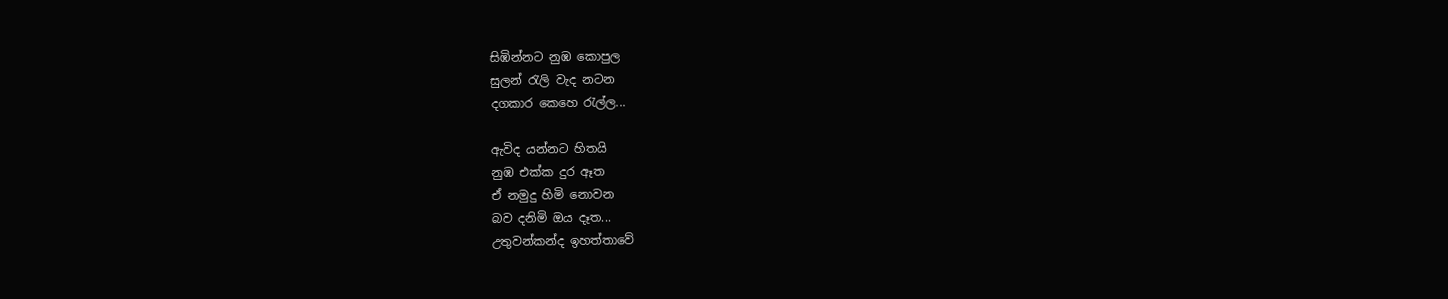සිඹින්නට නුඹ කොපුල
සුලන් රැලි වැද නටන
දගකාර කෙහෙ රැල්ල...

ඇවිද යන්නට හිතයි
නුඹ එක්ක දුර ඈත
ඒ නමුදු හිමි නොවන
බව දනිමි ඔය දෑත...
උතුවන්කන්ද ඉහත්තාවේ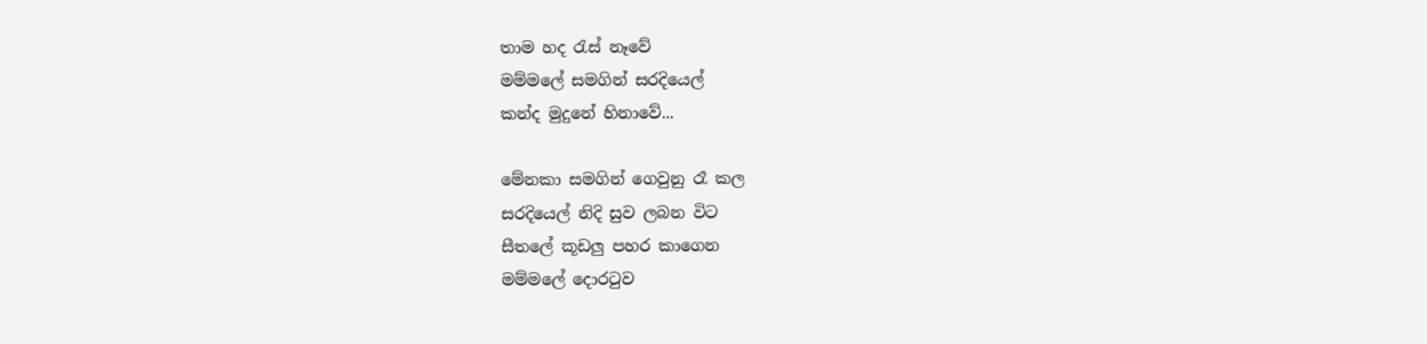තාම හද රැස් නෑවේ
මම්මලේ සමගින් සරදියෙල්
කන්ද මුදුනේ හිනාවේ...

මේනකා සමගින් ගෙවුනු රෑ කල
සරදියෙල් නිදි සුව ලබන විට
සීතලේ කූඩලු පහර කාගෙන
මම්මලේ දොරටුව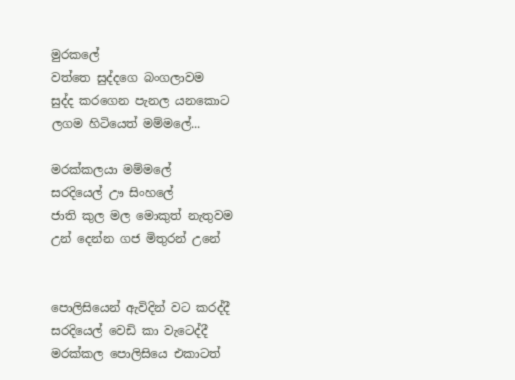මුරකලේ
වත්තෙ සුද්දගෙ බංගලාවම
සුද්ද කරගෙන පැනල යනකොට
ලගම හිටියෙත් මම්මලේ...

මරක්කලයා මම්මලේ
සරදියෙල් ඌ සිංහලේ
ජාති කුල මල මොකුත් නැතුවම
උන් දෙන්න ගජ මිතුරන් උනේ


පොලිසියෙන් ඇවිදින් වට කරද්දී
සරදියෙල් වෙඩි කා වැටෙද්දී
මරක්කල පොලිසියෙ එකාටත්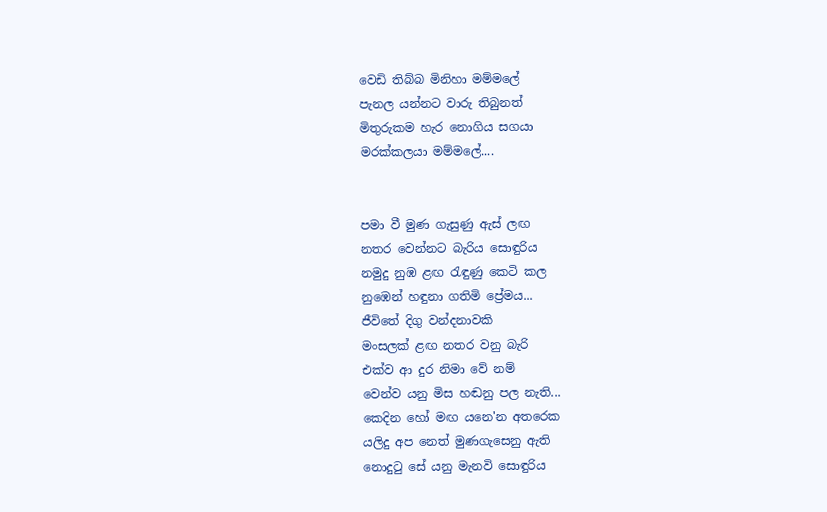වෙඩි තිබ්බ මිනිහා මම්මලේ
පැනල යන්නට වාරු තිබුනත්
මිතුරුකම හැර නොගිය සගයා
මරක්කලයා මම්මලේ....


පමා වී මුණ ගැසුණු ඇස් ලඟ
නතර වෙන්නට බැරිය සොඳුරිය
නමුදු නුඹ ළඟ රැඳුණු කෙටි කල
නුඹෙන් හඳුනා ගතිමි ප්‍රේමය...
ජීවිතේ දිගු වන්දනාවකි
මංසලක් ළඟ නතර වනු බැරි
එක්ව ආ දුර නිමා වේ නම්
වෙන්ව යනු මිස හඬනු පල නැති...
කෙදින හෝ මඟ යනෙ'න අතරෙක
යලිදු අප නෙත් මුණගැසෙනු ඇති
නොදුටු සේ යනු මැනවි සොඳුරිය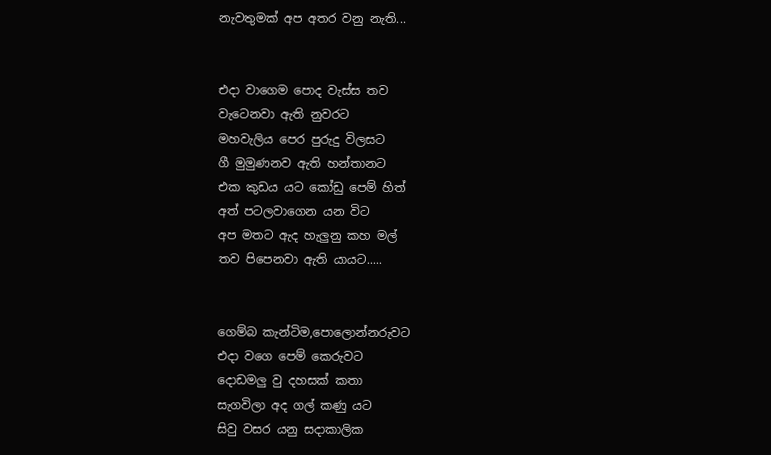නැවතුමක් අප අතර වනු නැති...


එදා වාගෙම පොද වැස්ස තව
වැටෙනවා ඇති නුවරට
මහවැලිය පෙර පුරුදු විලසට
ගී මුමුණනව ඇති හන්තානට
එක කුඩය යට කෝඩු පෙම් හිත්
අත් පටලවාගෙන යන විට
අප මතට ඇද හැලුනු කහ මල්
තව පිපෙනවා ඇති යායට.....


ගෙම්බ කැන්ටිම,පොලොන්නරුවට
එදා වගෙ පෙම් කෙරුවට
දොඩමලු වු දහසක් කතා
සැගවිලා අද ගල් කණු යට
සිවු වසර යනු සදාකාලික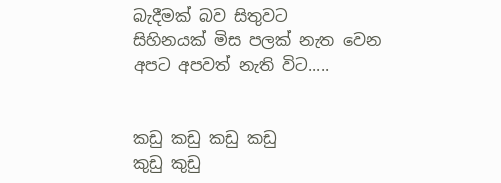බැදීමක් බව සිතුවට
සිහිනයක් මිස පලක් නැත වෙන
අපට අපවත් නැති විට.....


කඩු කඩු කඩු කඩු
කුඩු කුඩු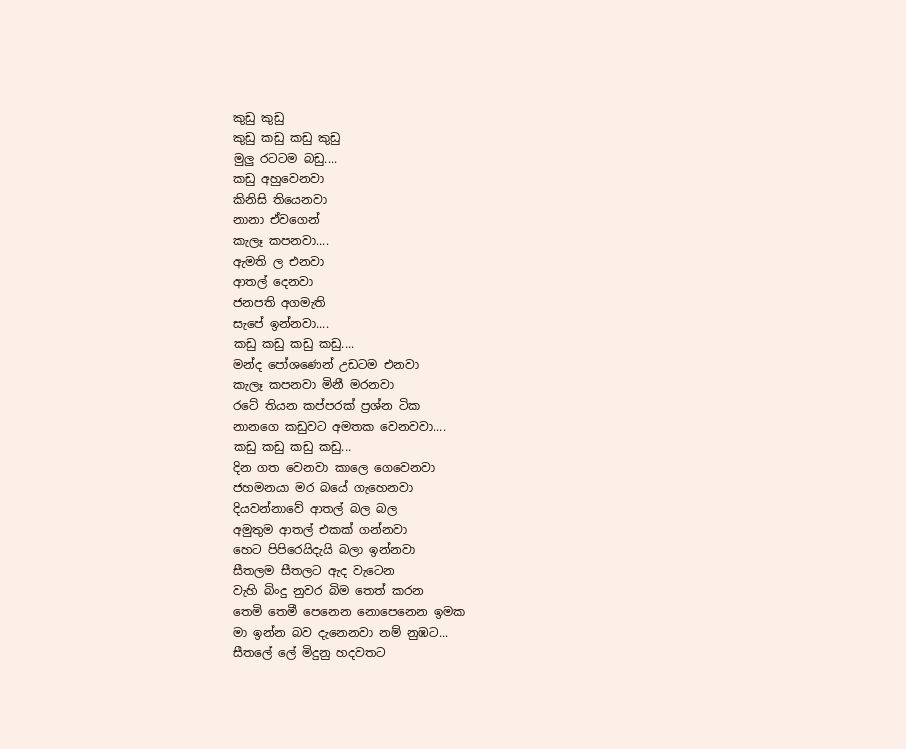කුඩු කුඩු
කුඩු කඩු කඩු කුඩු
මුලු රටටම බඩු....
කඩු අහුවෙනවා
කිනිසි තියෙනවා
නානා ඒවගෙන්
කැලෑ කපනවා....
ඇමති ල එනවා
ආතල් දෙනවා
ජනපති අගමැති
සැපේ ඉන්නවා....
කඩු කඩු කඩු කඩු....
මන්ද පෝශණෙන් උඩටම එනවා
කැලෑ කපනවා මිනී මරනවා
රටේ තියන කප්පරක් ප්‍රශ්න ටික
නානගෙ කඩුවට අමතක වෙනවවා....
කඩු කඩු කඩු කඩු...
දින ගත වෙනවා කාලෙ ගෙවෙනවා
ජහමනයා මර බයේ ගැහෙනවා
දියවන්නාවේ ආතල් බල බල
අමුතුම ආතල් එකක් ගන්නවා
හෙට පිපිරෙයිදැයි බලා ඉන්නවා
සීතලම සීතලට ඇද වැටෙන
වැහි බිංදු නුවර බිම තෙත් කරන
තෙමි තෙමී පෙනෙන නොපෙනෙන ඉමක
මා ඉන්න බව දැනෙනවා නම් නුඹට...
සීතලේ ලේ මිදුනු හදවතට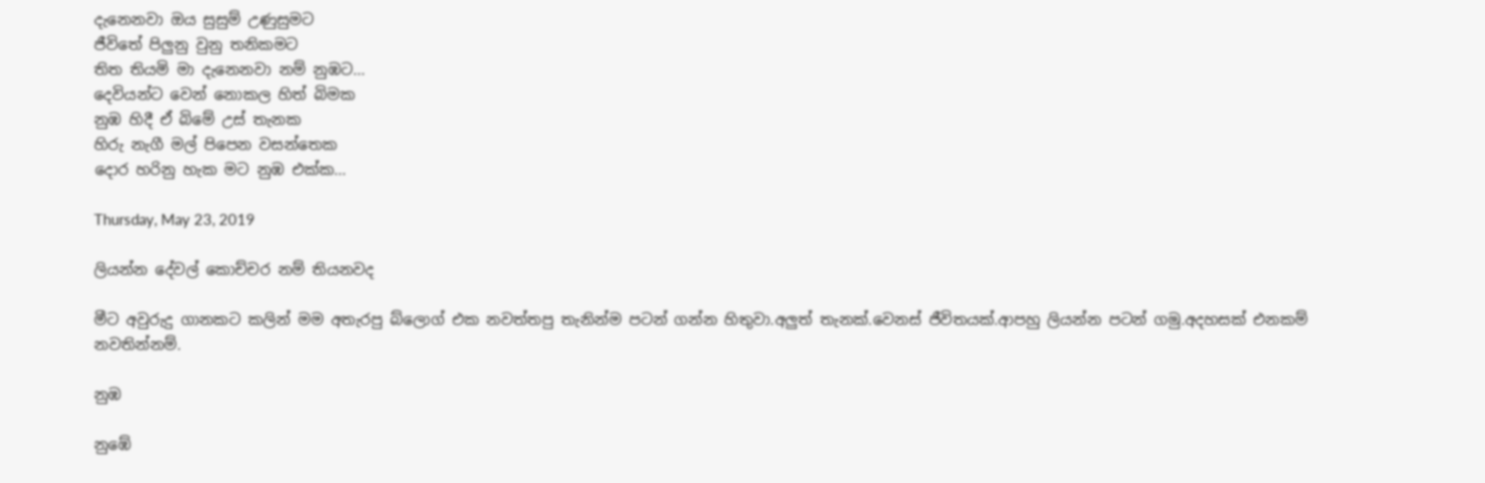දැනෙනවා ඔය සුසුම් උණුසුමට
ජීවිතේ පිලුනු වුනු තනිකමට
තිත තියමි මා දැනෙනවා නම් නුඹට...
දෙවියන්ට වෙන් නොකල හිත් බිමක
නුඹ හිදී ඒ බිමේ උස් තැනක
හිරු නැගී මල් පිපෙන වසන්තෙක
දොර හරිනු හැක මට නුඹ එක්ක...

Thursday, May 23, 2019

ලියන්න දේවල් කොච්චර නම් තියනවද

මීට අවුරුදු ගානකට කලින් මම අතැරපු බ්ලොග් එක නවත්තපු තැනින්ම පටන් ගන්න හිතුවා.අලුත් තැනක්.වෙනස් ජීවිතයක්.ආපහු ලියන්න පටන් ගමු.අදහසක් එනකම් නවතින්නම්.

නුඹ

නුඹේ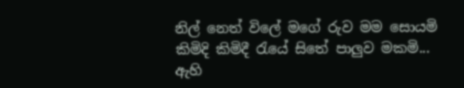නිල් නෙත් විලේ මගේ රුව මම සොයමි කිමිදි කිමිදී රැයේ සිතේ පාලුව මකමි... ඇහි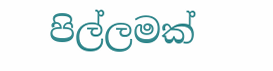පිල්ලමක්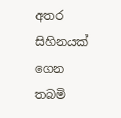අතර සිහිනයක් ගෙන තබමි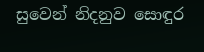සුවෙන් නිදනුව සොඳුර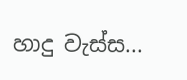හාදු වැස්ස...